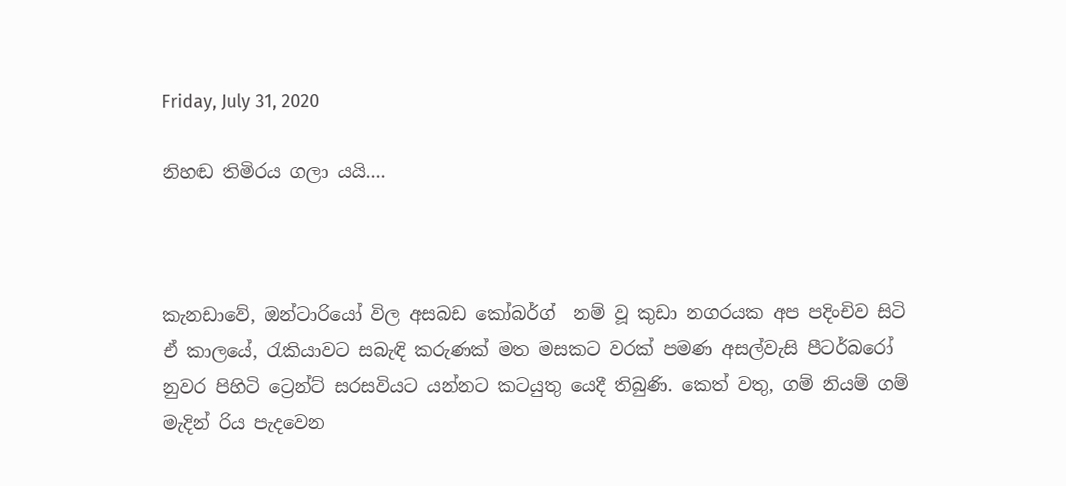Friday, July 31, 2020

නිහඬ තිමිරය ගලා යයි....



කැනඩාවේ, ඔන්ටාරියෝ විල අසබඩ කෝබර්ග්  නම් වූ කුඩා නගරයක අප පදිංචිව සිටි ඒ කාලයේ, රැකියාවට සබැඳි කරුණක් මත මසකට වරක් පමණ අසල්වැසි පීටර්බරෝ නුවර පිහිටි ට්‍රෙන්ට් සරසවියට යන්නට කටයුතු යෙදී තිබුණි. කෙත් වතු, ගම් නියම් ගම් මැදින් රිය පැදවෙන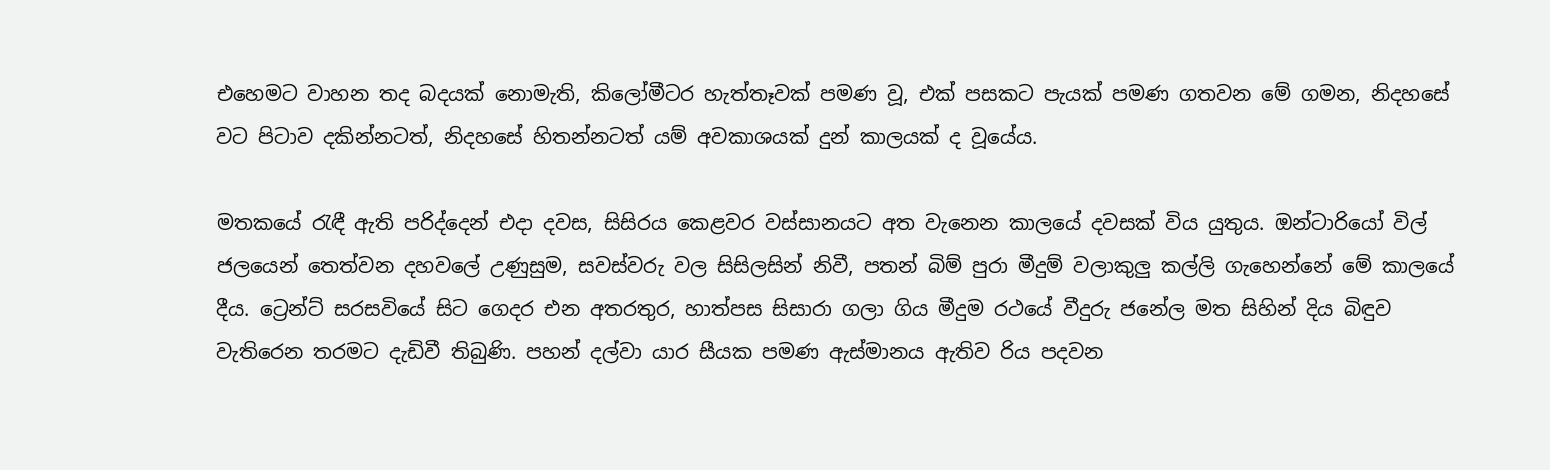එහෙමට වාහන තද බදයක් නොමැති, කිලෝමීටර හැත්තෑවක් පමණ වූ, එක් පසකට පැයක් පමණ ගතවන මේ ගමන, නිදහසේ වට පිටාව දකින්නටත්, නිදහසේ හිතන්නටත් යම් අවකාශයක් දුන් කාලයක් ද වූයේය.

මතකයේ රැඳී ඇති පරිද්දෙන් එදා දවස, සිසිරය කෙළවර වස්සානයට අත වැනෙන කාලයේ දවසක් විය යුතුය. ඔන්ටාරියෝ විල් ජලයෙන් තෙත්වන දහවලේ උණුසුම, සවස්වරු වල සිසිලසින් නිවී, පතන් බිම් පුරා මීදුම් වලාකුලු කල්ලි ගැහෙන්නේ මේ කාලයේ දීය. ට්‍රෙන්ට් සරසවියේ සිට ගෙදර එන අතරතුර, හාත්පස සිසාරා ගලා ගිය මීදුම රථයේ වීදුරු ජනේල මත සිහින් දිය බිඳුව වැතිරෙන තරමට දැඩිවී තිබුණි. පහන් දල්වා යාර සීයක පමණ ඇස්මානය ඇතිව රිය පදවන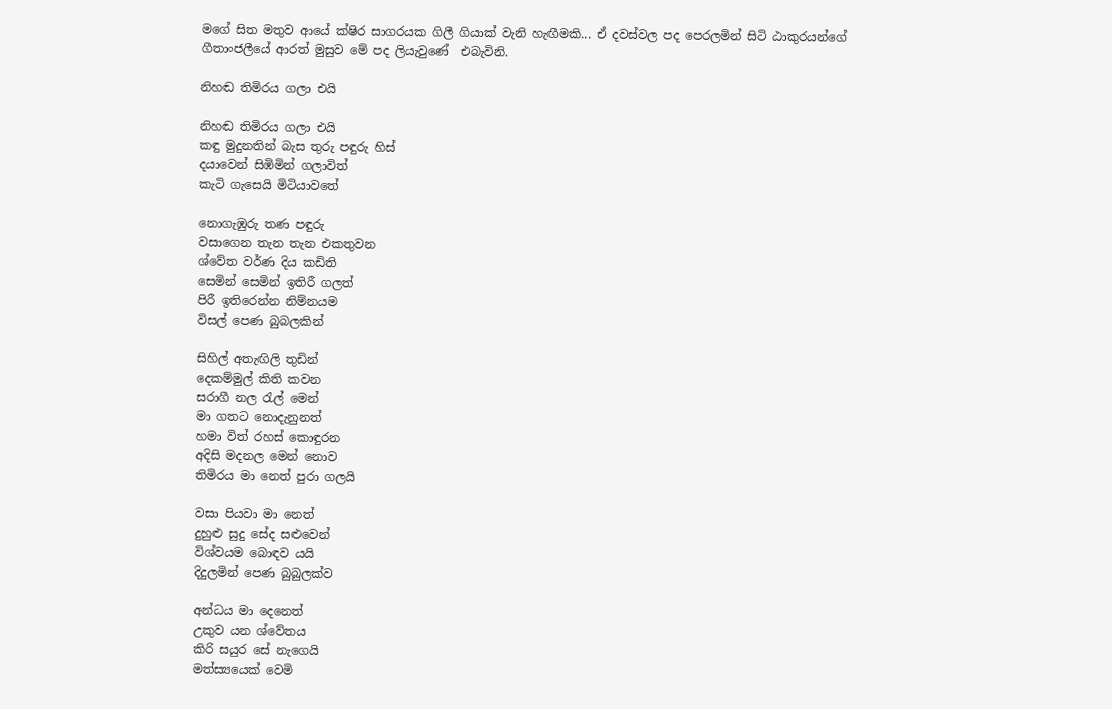මගේ සිත මතුව ආයේ ක්ෂිර සාගරයක ගිලී ගියාක් වැනි හැඟීමකි... ඒ දවස්වල පද පෙරලමින් සිටි ඨාකුරයන්ගේ ගීතාංජලීයේ ආරත් මුසුව මේ පද ලියැවුණේ  එබැවිනි.

නිහඬ තිමිරය ගලා එයි

නිහඬ තිමිරය ගලා එයි
කඳු මුදුනතින් බැස තුරු පඳුරු හිස්
දයාවෙන් සිඹිමින් ගලාවිත්
කැටි ගැසෙයි මිටියාවතේ

නොගැඹුරු තණ පඳුරු
වසාගෙන තැන තැන එකතුවන
ශ්වේත වර්ණ දිය කඩිති
සෙමින් සෙමින් ඉතිරී ගලත්
පිරී ඉතිරෙන්න නිම්නයම
විසල් පෙණ බුබලකින්

සිහිල් අතැඟිලි තුඩින්
දෙකම්මුල් කිති කවන
සරාගී නල රැල් මෙන්
මා ගතට නොදැනුනත්
හමා විත් රහස් කොඳුරන
අදිසි මදනල මෙන් නොව
තිමිරය මා නෙත් පුරා ගලයි

වසා පියවා මා නෙත්
දුහුළු සුදු සේද සළුවෙන්
විශ්වයම බොඳව යයි
දිදුලමින් පෙණ බුබුලක්ව

අන්ධය මා දෙනෙත්
උකුව යන ශ්වේතය
කිරි සයුර සේ නැගෙයි
මත්ස්‍යයෙක් වෙමි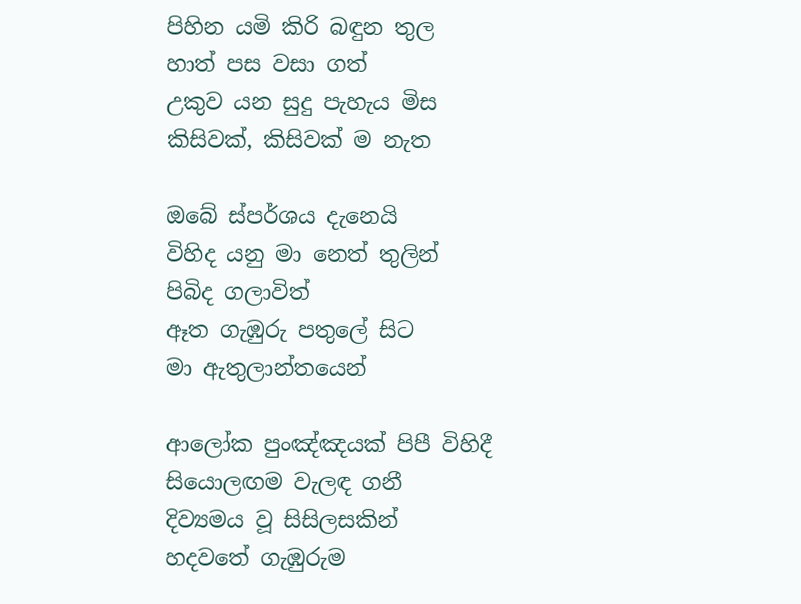පිහින යමි කිරි බඳුන තුල
හාත් පස වසා ගත්
උකුව යන සුදු පැහැය මිස
කිසිවක්, කිසිවක් ම නැත

ඔබේ ස්පර්ශය දැනෙයි
විහිද යනු මා නෙත් තුලින්
පිබිද ගලාවිත්
ඈත ගැඹුරු පතුලේ සිට
මා ඇතුලාන්තයෙන්

ආලෝක පුංඤ්ඤයක් පිපී විහිදී
සියොලඟම වැලඳ ගනී
දිව්‍යමය වූ සිසිලසකින්
හදවතේ ගැඹුරුම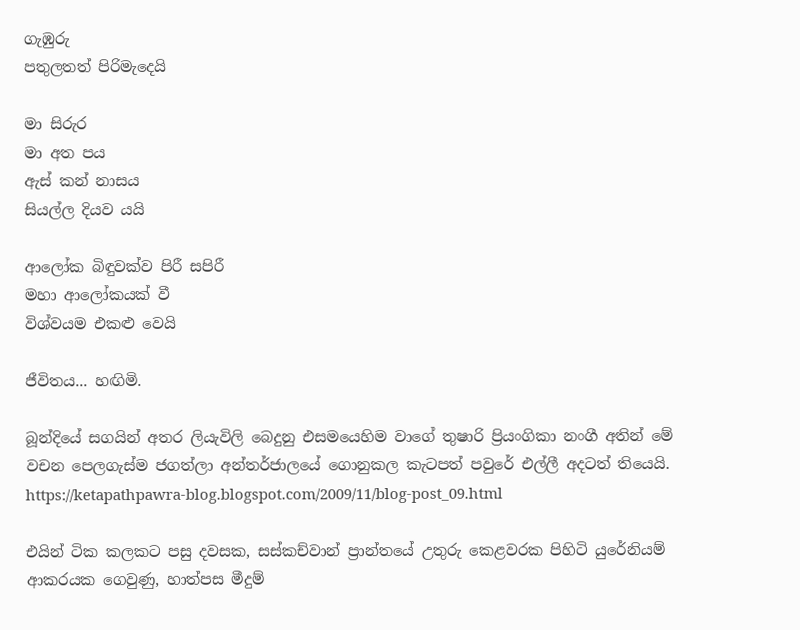ගැඹුරු
පතුලතත් පිරිමැදෙයි

මා සිරුර
මා අත පය
ඇස් කන් නාසය
සියල්ල දියව යයි

ආලෝක බිඳුවක්ව පිරී සපි‍රී
මහා ආලෝකයක් වී
විශ්වයම එකළු වෙයි

ජීවිතය... හඟිමි.

බූන්දියේ සගයින් අතර ලියැවිලි බෙදුනු එසමයෙහිම වාගේ තුෂාරි ප්‍රියංගිකා නංගී අතින් මේ වචන පෙලගැස්ම ජගත්ලා අන්තර්ජාලයේ ගොනුකල කැටපත් පවුරේ එල්ලී අදටත් තියෙයි.
https://ketapathpawra-blog.blogspot.com/2009/11/blog-post_09.html

එයින් ටික කලකට පසු දවසක, සස්කච්වාන් ප්‍රාන්තයේ උතුරු කෙළවරක පිහිටි යුරේනියම් ආකරයක ගෙවුණු, හාත්පස මීදුම්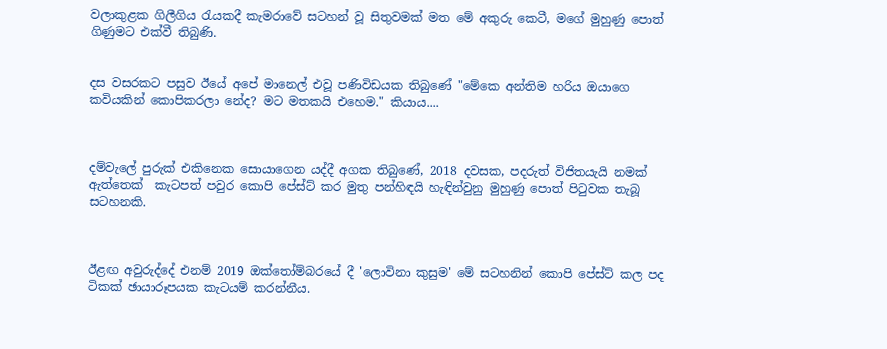වලාකුළක ගිලීගිය රැයකදී කැමරාවේ සටහන් වූ සිතුවමක් මත මේ අකුරු කෙටී, මගේ මුහුණු පොත් ගිණුමට එක්වී තිබුණි.


දස වසරකට පසුව ඊයේ අපේ මානෙල් එවූ පණිවිඩයක තිබුණේ "මේකෙ අන්තිම හරිය ඔයාගෙ කවියකින් කොපිකරලා නේද? මට මතකයි එහෙම." කියාය....



දම්වැලේ පුරුක් එකිනෙක සොයාගෙන යද්දී අගක තිබුණේ, 2018 දවසක, පදරුත් විජිතයැයි නමක් ඇත්තෙක්  කැටපත් පවුර කොපි පේස්ට් කර මුතු පන්හිඳයි හැඳින්වුනු මුහුණු පොත් පිටුවක තැබූ සටහනකි.



ඊළඟ අවුරුද්දේ එනම් 2019 ඔක්තෝම්බරයේ දී 'ලොවිනා කුසුම' මේ සටහනින් කොපි පේස්ට් කල පද ටිකක් ඡායාරූපයක කැටයම් කරන්නීය.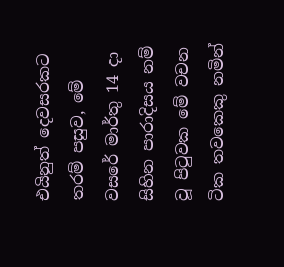එයිනුත් දෙවසරකට තරම් පසුව, මේ වසරේ මාර්තු 14 දා සිහින පාරාදිසය නම් වූ පිටුවක මේ වචන ටික තවකෙකු නමින්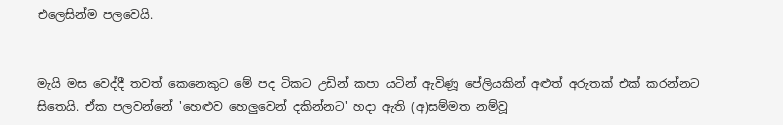එලෙසින්ම පලවෙයි.


මැයි මස වෙද්දී තවත් කෙනෙකුට මේ පද ටිකට උඩින් කපා යටින් ඇවිණූ පේලියකින් අළුත් අරුතක් එක් කරන්නට සිතෙයි. ඒක පලවන්නේ 'හෙළුව හෙලුවෙන් දකින්නට' හදා ඇති (අ)සම්මත නම්වූ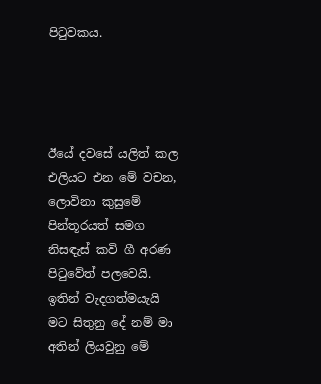පිටුවකය.




ඊයේ දවසේ යලිත් කල එලියට එන මේ වචන, ලොවිනා කුසුමේ පින්තූරයත් සමග නිසඳැස් කවි ගී අරණ පිටුවේත් පලවෙයි. ඉතින් වැදගත්මයැයි මට සිතුනු දේ නම් මා අතින් ලියවුනු මේ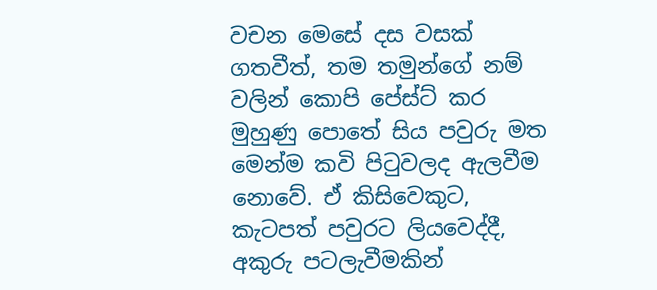වචන මෙසේ දස වසක් ගතවීත්, තම තමුන්ගේ නම් වලින් කොපි පේස්ට් කර මුහුණු පොතේ සිය පවුරු මත මෙන්ම කවි පිටුවලද ඇලවීම නොවේ. ඒ කිසිවෙකුට, කැටපත් පවුරට ලියවෙද්දී, අකුරු පටලැවීමකින්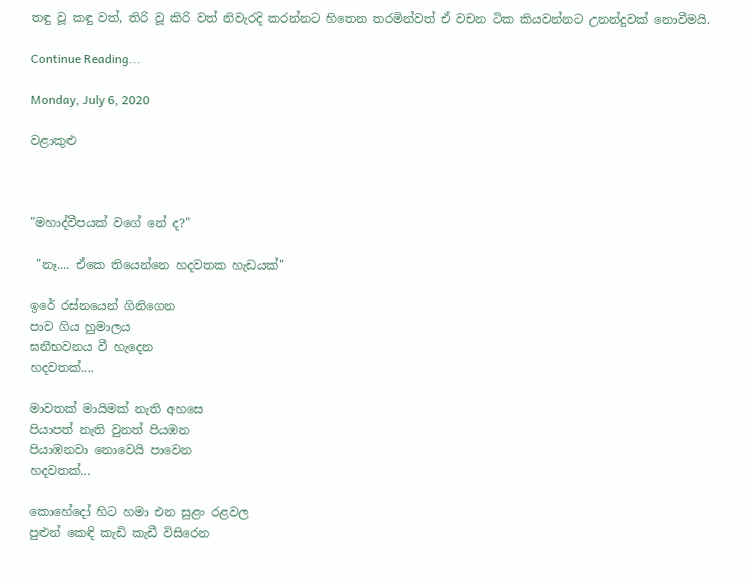තඳු වූ කඳු වත්, තිරි වූ කිරි වත් නිවැරදි කරන්නට හිතෙන තරමින්වත් ඒ වචන ටික කියවන්නට උනන්දුවක් නොවීමයි.

Continue Reading...

Monday, July 6, 2020

වළාකුළු



"මහාද්වීපයක් වගේ නේ ද?"

 "නෑ.... ඒකෙ තියෙන්නෙ හදවතක හැඩයක්"

ඉරේ රස්නයෙන් ගිනිගෙන
පාව ගිය හුමාලය
ඝනීභවනය වී හැදෙන
හදවතක්....

මාවතක් මායිමක් නැති අහසෙ
පියාපත් නැති වුනත් පියඹන
පියාඹනවා නොවෙයි පාවෙන
හදවතක්...

කොහේදෝ හිට හමා එන සුළං රළවල
පුළුන් කෙඳි කැඩි කැඩී විසිරෙන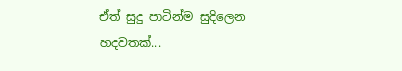ඒත් සුදු පාටින්ම සුදිලෙන
හදවතක්...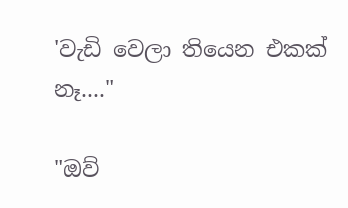'වැඩි වෙලා තියෙන එකක් නෑ...."

"ඔව්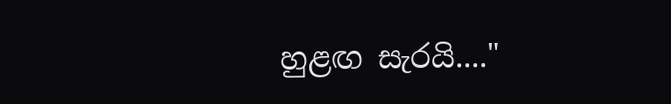හුළඟ සැරයි...."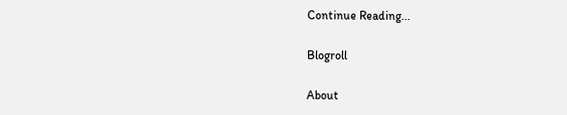Continue Reading...

Blogroll

About